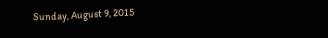Sunday, August 9, 2015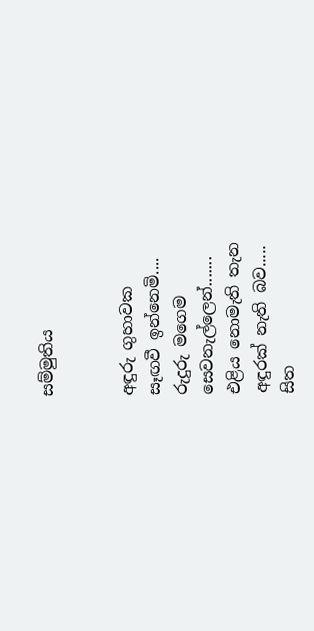සම්මුතිය


අඳුරු ගුහාවක
සෑඟවී ඉන්නෙමි....
රුදුරු මගෙම
සෙවනැල්ලෙන්.......
එළිය නොමැති තැන
අඳුරක් නැති බව.....
සිත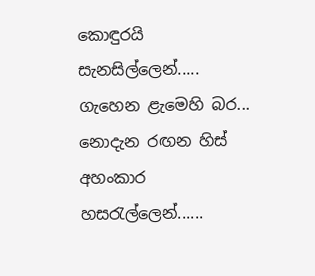කොඳුරයි
සැනසිල්ලෙන්.....
ගැහෙන ළැමෙහි බර...
නොදැන රඟන හිස්
අහංකාර
හසරැල්ලෙන්......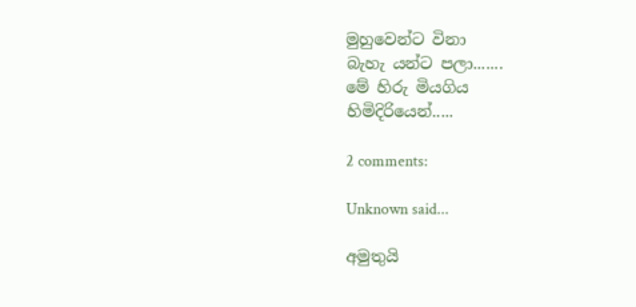මුහුවෙන්ට විනා
බැහැ යන්ට පලා.......
මේ හිරු මියගිය
හිමිදිරියෙන්.....

2 comments:

Unknown said...

අමුතුයි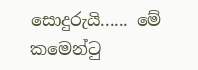සොදුරුයි...... මේ කමෙන්ටු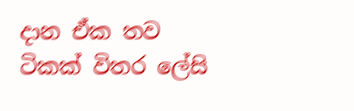දාන ඒක තව ටිකක් විතර ලේසි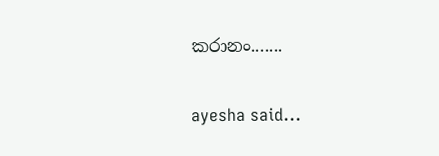කරානං.......

ayesha said...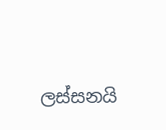ලස්සනයි